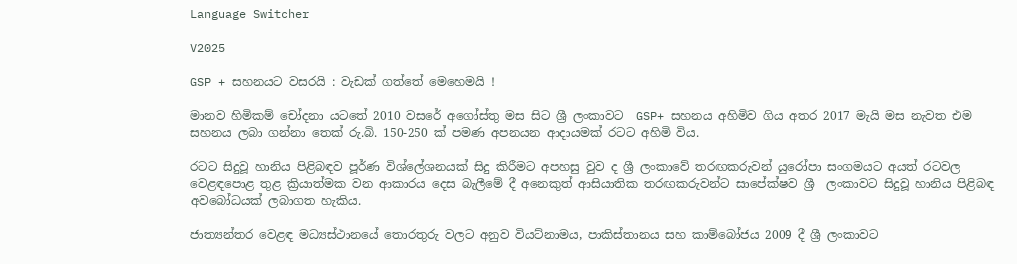Language Switcher

V2025

GSP + සහනයට වසරයි : වැඩක් ගත්තේ මෙහෙමයි !

මානව හිමිකම් චෝදනා යටතේ 2010 වසරේ අගෝස්තු මස සිට ශ්‍රී ලංකාවට  GSP+ සහනය අහිමිව ගිය අතර 2017 මැයි මස නැවත එම සහනය ලබා ගන්නා තෙක් රු.බි. 150-250 ක් පමණ අපනයන ආදායමක් රටට අහිමි විය.

රටට සිදුවූ හානිය පිළිබඳව පූර්ණ විශ්ලේශනයක් සිදු කිරීමට අපහසු වුව ද ශ්‍රී ලංකාවේ තරඟකරුවන් යුරෝපා සංගමයට අයත් රටවල වෙළඳපොළ තුළ ක්‍රියාත්මක වන ආකාරය දෙස බැලීමේ දී අනෙකුත් ආසියාතික තරඟකරුවන්ට සාපේක්ෂව ශ්‍රී  ලංකාවට සිදුවූ හානිය පිළිබඳ අවබෝධයක් ලබාගත හැකිය.

ජාත්‍යන්තර වෙළඳ මධ්‍යස්ථානයේ තොරතුරු වලට අනුව වියට්නාමය, පාකිස්තානය සහ කාම්බෝජය 2009 දී ශ්‍රී ලංකාවට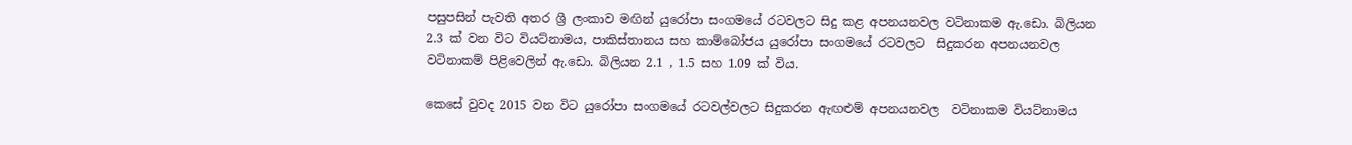පසුපසින් පැවති අතර ශ්‍රී ලංකාව මඟින් යුරෝපා සංගමයේ රටවලට සිදු කළ අපනයනවල වටිනාකම ඇ.ඩො. බිලියන 2.3 ක් වන විට වියට්නාමය, පාකිස්තානය සහ කාම්බෝජය යුරෝපා සංගමයේ රටවලට  සිදුකරන අපනයනවල වටිනාකම් පිළිවෙලින් ඇ.ඩො. බිලියන 2.1 , 1.5 සහ 1.09 ක් විය.

කෙසේ වුවද 2015 වන විට යුරෝපා සංගමයේ රටවල්වලට සිදුකරන ඇඟළුම් අපනයනවල  වටිනාකම වියට්නාමය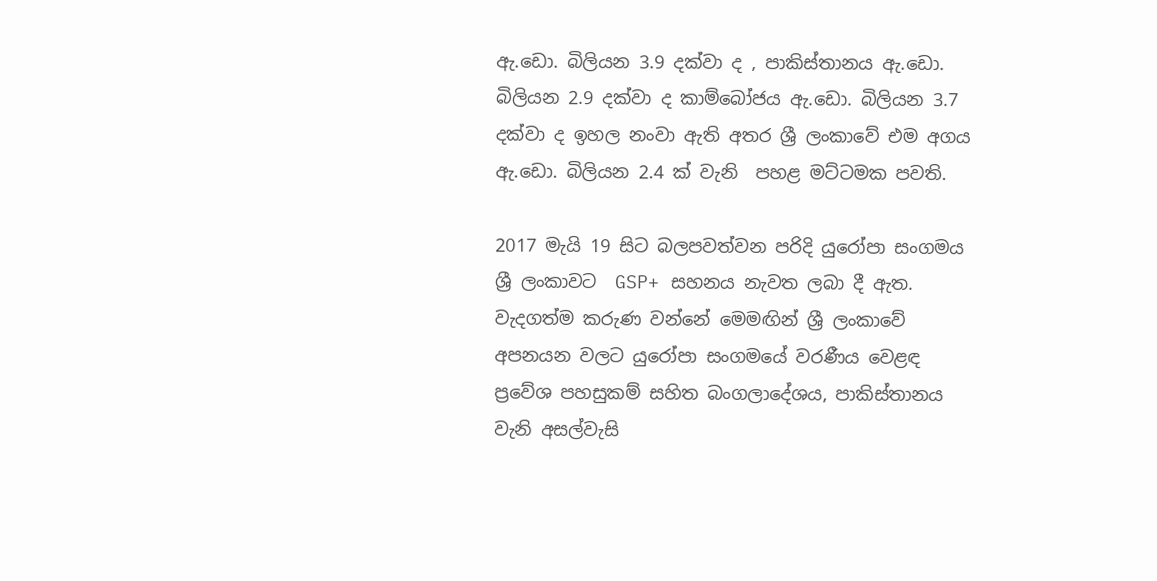ඇ.ඩො. බිලියන 3.9 දක්වා ද , පාකිස්තානය ඇ.ඩො. බිලියන 2.9 දක්වා ද කාම්බෝජය ඇ.ඩො. බිලියන 3.7 දක්වා ද ඉහල නංවා ඇති අතර ශ්‍රී ලංකාවේ එම අගය ඇ.ඩො. බිලියන 2.4 ක් වැනි  පහළ මට්ටමක පවති.

2017 මැයි 19 සිට බලපවත්වන පරිදි යුරෝපා සංගමය ශ්‍රී ලංකාවට  GSP+ සහනය නැවත ලබා දී ඇත. වැදගත්ම කරුණ වන්නේ මෙමඟින් ශ්‍රී ලංකාවේ අපනයන වලට යුරෝපා සංගමයේ වරණීය වෙළඳ ප්‍රවේශ පහසුකම් සහිත බංගලාදේශය, පාකිස්තානය වැනි අසල්වැසි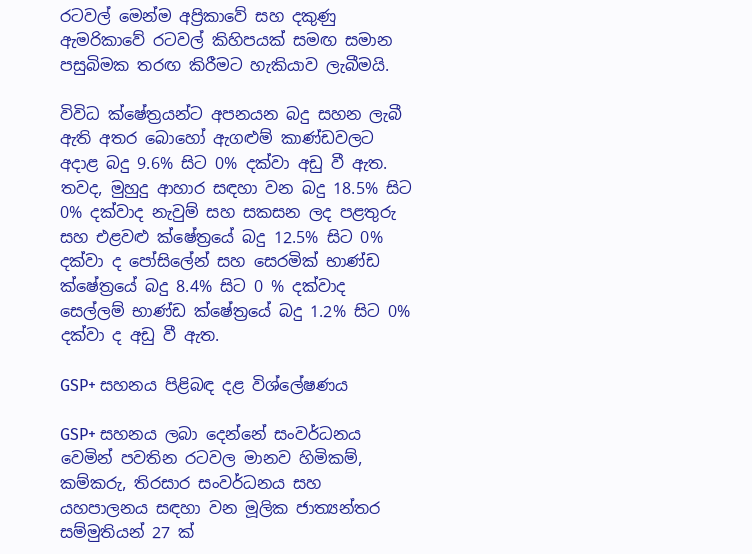රටවල් මෙන්ම අප්‍රිකාවේ සහ දකුණු ඇමරිකාවේ රටවල් කිහිපයක් සමඟ සමාන පසුබිමක තරඟ කිරීමට හැකියාව ලැබීමයි.

විවිධ ක්ෂේත්‍රයන්ට අපනයන බදු සහන ලැබී ඇති අතර බොහෝ ඇගළුම් කාණ්ඩවලට අදාළ බදු 9.6% සිට 0% දක්වා අඩු වී ඇත. තවද, මුහුදු ආහාර සඳහා වන බදු 18.5% සිට 0% දක්වාද නැවුම් සහ සකසන ලද පළතුරු සහ එළවළු ක්ෂේත්‍රයේ බදු 12.5% සිට 0% දක්වා ද පෝසිලේන් සහ සෙරමික් භාණ්ඩ ක්ෂේත්‍රයේ බදු 8.4% සිට 0 % දක්වාද සෙල්ලම් භාණ්ඩ ක්ෂේත්‍රයේ බදු 1.2% සිට 0% දක්වා ද අඩු වී ඇත.

GSP+ සහනය පිළිබඳ දළ විශ්ලේෂණය

GSP+ සහනය ලබා දෙන්නේ සංවර්ධනය වෙමින් පවතින රටවල මානව හිමිකම්, කම්කරු, තිරසාර සංවර්ධනය සහ යහපාලනය සඳහා වන මූලික ජාත්‍යන්තර සම්මුතියන් 27 ක්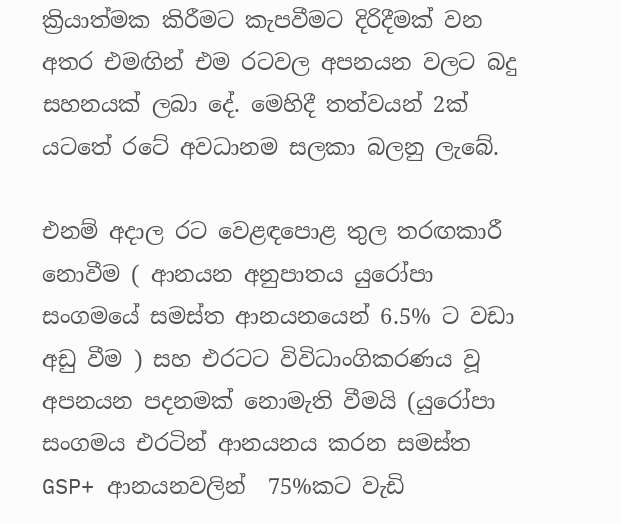ක්‍රියාත්මක කිරීමට කැපවීමට දිරිදීමක් වන අතර එමඟින් එම රටවල අපනයන වලට බදු සහනයක් ලබා දේ. මෙහිදී තත්වයන් 2ක් යටතේ රටේ අවධානම සලකා බලනු ලැබේ.

එනම් අදාල රට වෙළඳපොළ තුල තරඟකාරී නොවීම ( ආනයන අනුපාතය යුරෝපා සංගමයේ සමස්ත ආනයනයෙන් 6.5% ට වඩා අඩු වීම ) සහ එරටට විවිධාංගිකරණය වූ අපනයන පදනමක් නොමැති වීමයි (යුරෝපා සංගමය එරටින් ආනයනය කරන සමස්ත GSP+ ආනයනවලින්  75%කට වැඩි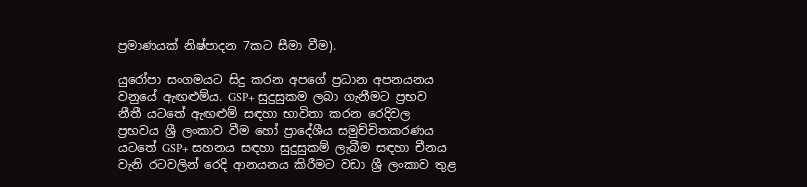ප්‍රමාණයක් නිෂ්පාදන 7කට සීමා වීම).

යුරෝපා සංගමයට සිදු කරන අපගේ ප්‍රධාන අපනයනය වනුයේ ඇඟළුම්ය. GSP+ සුදුසුකම ලබා ගැනීමට ප්‍රභව නීතී යටතේ ඇඟළුම් සඳහා භාවිතා කරන රෙදිවල ප්‍රභවය ශ්‍රී ලංකාව වීම හෝ ප්‍රාදේශීය සමුච්චිතකරණය යටතේ GSP+ සහනය සඳහා සුදුසුකම් ලැබීම සඳහා චීනය වැනි රටවලින් රෙදි ආනයනය කිරීමට වඩා ශ්‍රී ලංකාව තුළ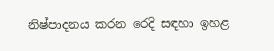නිෂ්පාදනය කරන රෙදි සඳහා ඉහළ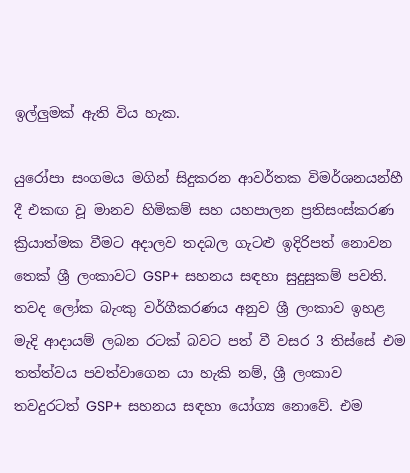ඉල්ලුමක් ඇති විය හැක.

යුරෝපා සංගමය මගින් සිදුකරන ආවර්තක විමර්ශනයන්හී දී එකඟ වූ මානව හිමිකම් සහ යහපාලන ප්‍රතිසංස්කරණ ක්‍රියාත්මක වීමට අදාලව තදබල ගැටළු ඉදිරිපත් නොවන තෙක් ශ්‍රී ලංකාවට GSP+ සහනය සඳහා සුදුසුකම් පවති. තවද ලෝක බැංකු වර්ගීකරණය අනුව ශ්‍රී ලංකාව ඉහළ මැදි ආදායම් ලබන රටක් බවට පත් වී වසර 3 තිස්සේ එම තත්ත්වය පවත්වාගෙන යා හැකි නම්, ශ්‍රී ලංකාව තවදුරටත් GSP+ සහනය සඳහා යෝග්‍ය නොවේ. එම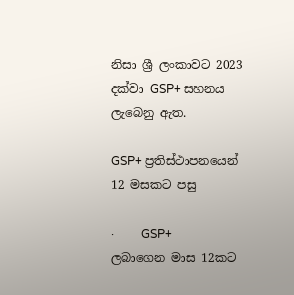නිසා ශ්‍රී ලංකාවට 2023 දක්වා GSP+ සහනය ලැබෙනු ඇත.

GSP+ ප්‍රතිස්ථාපනයෙන් 12 මසකට පසු

·         GSP+ ලබාගෙන මාස 12කට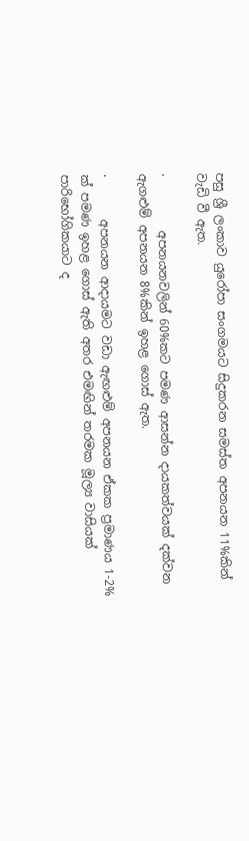පසු ශ්‍රී ලංකාව යුරෝපා සංගමයට සිදුකරන සමස්ත අපනයන 11%කින් වැඩි වී ඇත.

·         අපනයනවලින් 60%කට පමණ ආසන්න දායකත්වයක් දක්වන ඇගළුම් අපනයන 8%කින් ඉහළ ගොස් ඇත.

·       අපනයන ආදායමට වඩා ඇඟළුම් අපනයන ඒකක ප්‍රමාණය 1-2% ක් පමණ ඉහළ ගොස් ඇති අතර එමඟින් තරමක මූල්‍ය වාසියක් පාරිභෝගිකයාට ද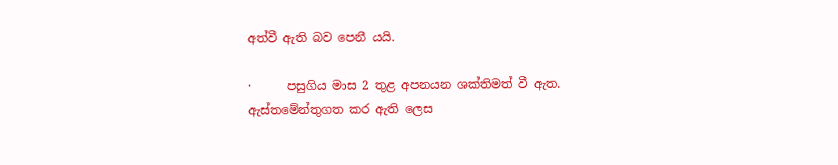අත්වී ඇති බව පෙනී යයි.

·      පසුගිය මාස 2 තුළ අපනයන ශක්තිමත් වී ඇත. ඇස්තමේන්තුගත කර ඇති ලෙස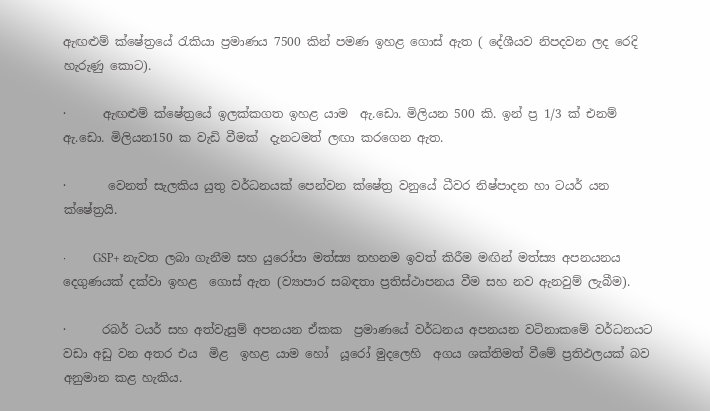ඇඟළුම් ක්ෂේත්‍රයේ රැකියා ප්‍රමාණය 7500 කින් පමණ ඉහළ ගොස් ඇත ( දේශීයව නිපදවන ලද රෙදි හැරුණු කොට).

·      ඇඟළුම් ක්ෂේත්‍රයේ ඉලක්කගත ඉහළ යාම  ඇ.ඩො. මිලියන 500 කි. ඉන් ප්‍ර 1/3 ක් එනම් ඇ.ඩො. මිලියන150 ක වැඩි වීමක්  දැනටමත් ලඟා කරගෙන ඇත.

·       වෙනත් සැලකිය යුතු වර්ධනයක් පෙන්වන ක්ෂේත්‍ර වනුයේ ධීවර නිෂ්පාදන හා ටයර් යන ක්ෂේත්‍රයි.

·         GSP+ නැවත ලබා ගැනීම සහ යුරෝපා මත්ස්‍ය තහනම ඉවත් කිරීම මඟින් මත්ස්‍ය අපනයනය දෙගුණයක් දක්වා ඉහළ  ගොස් ඇත (ව්‍යාපාර සබඳතා ප්‍රතිස්ථාපනය වීම සහ නව ඇනවුම් ලැබීම).

·      රබර් ටයර් සහ අත්වැසුම් අපනයන ඒකක  ප්‍රමාණයේ වර්ධනය අපනයන වටිනාකමේ වර්ධනයට වඩා අඩු වන අතර එය  මිළ  ඉහළ යාම හෝ  යූරෝ මුදලෙහි  අගය ශක්තිමත් වීමේ ප්‍රතිඵලයක් බව අනුමාන කළ හැකිය.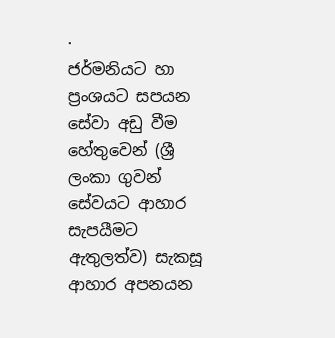·         ජර්මනියට හා ප්‍රංශයට සපයන සේවා අඩු වීම හේතුවෙන් (ශ්‍රී ලංකා ගුවන් සේවයට ආහාර සැපයීමට ඇතුලත්ව) සැකසූ  ආහාර අපනයන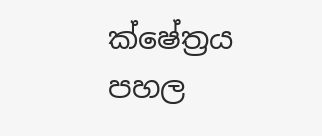ක්ෂේත්‍රය පහල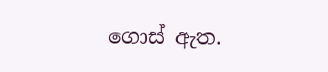ගොස් ඇත.